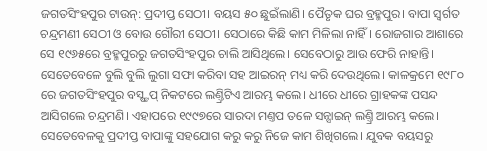ଜଗତସିଂହପୁର ଟାଉନ୍: ପ୍ରଦୀପ୍ତ ସେଠୀ। ବୟସ ୫୦ ଛୁଇଁଲାଣି। ପୈତୃକ ଘର ବ୍ରହ୍ମପୁର। ବାପା ସ୍ବର୍ଗତ ଚନ୍ଦ୍ରମଣୀ ସେଠୀ ଓ ବୋଉ ଗୌରୀ ସେଠୀ। ସେଠାରେ କିଛି କାମ ମିଳିଲା ନାହିଁ। ରୋଜଗାର ଆଶାରେ ସେ ୧୯୬୫ରେ ବ୍ରହ୍ମପୁରରୁ ଜଗତସିଂହପୁର ଚାଲି ଆସିଥିଲେ। ସେବେଠାରୁ ଆଉ ଫେରି ନାହାନ୍ତି। ସେତେବେଳେ ବୁଲି ବୁଲି ଲୁଗା ସଫା କରିବା ସହ ଆଇରନ୍ ମଧ୍ୟ କରି ଦେଉଥିଲେ। କାଳକ୍ରମେ ୧୯୮୦ ରେ ଜଗତସିଂହପୁର ବସ୍ଷ୍ଟପ୍ ନିକଟରେ ଲଣ୍ତ୍ରିଟିଏ ଆରମ୍ଭ କଲେ। ଧୀରେ ଧୀରେ ଗ୍ରାହକଙ୍କ ପସନ୍ଦ ଆସିଗଲେ ଚନ୍ଦ୍ରମଣି। ଏହାପରେ ୧୯୯୭ରେ ସାରଦା ମଣ୍ତପ ତଳେ ସନ୍ସାଇନ୍ ଲଣ୍ତ୍ରି ଆରମ୍ଭ କଲେ। ସେତେବେଳକୁ ପ୍ରଦୀପ୍ତ ବାପାଙ୍କୁ ସହଯୋଗ କରୁ କରୁ ନିଜେ କାମ ଶିଖିଗଲେ। ଯୁବକ ବୟସରୁ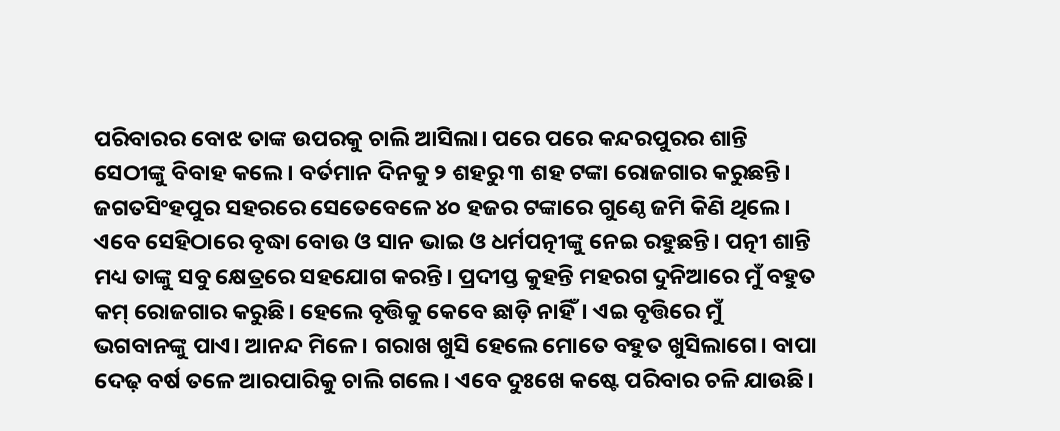ପରିବାରର ବୋଝ ତାଙ୍କ ଉପରକୁ ଚାଲି ଆସିଲା। ପରେ ପରେ କନ୍ଦରପୁରର ଶାନ୍ତି ସେଠୀଙ୍କୁ ବିବାହ କଲେ। ବର୍ତମାନ ଦିନକୁ ୨ ଶହରୁ ୩ ଶହ ଟଙ୍କା ରୋଜଗାର କରୁଛନ୍ତି।
ଜଗତସିଂହପୁର ସହରରେ ସେତେବେଳେ ୪୦ ହଜର ଟଙ୍କାରେ ଗୁଣ୍ଠେ ଜମି କିଣି ଥିଲେ। ଏବେ ସେହିଠାରେ ବୃଦ୍ଧା ବୋଉ ଓ ସାନ ଭାଇ ଓ ଧର୍ମପତ୍ନୀଙ୍କୁ ନେଇ ରହୁଛନ୍ତି। ପତ୍ନୀ ଶାନ୍ତି ମଧ୍ୟ ତାଙ୍କୁ ସବୁ କ୍ଷେତ୍ରରେ ସହଯୋଗ କରନ୍ତି। ପ୍ରଦୀପ୍ତ କୁହନ୍ତି ମହରଗ ଦୁନିଆରେ ମୁଁ ବହୁତ କମ୍ ରୋଜଗାର କରୁଛି। ହେଲେ ବୃତ୍ତିକୁ କେବେ ଛାଡ଼ି ନାହିଁ। ଏଇ ବୃତ୍ତିରେ ମୁଁ ଭଗବାନଙ୍କୁ ପାଏ। ଆନନ୍ଦ ମିଳେ। ଗରାଖ ଖୁସି ହେଲେ ମୋତେ ବହୁତ ଖୁସିଲାଗେ। ବାପା ଦେଢ଼ ବର୍ଷ ତଳେ ଆରପାରିକୁ ଚାଲି ଗଲେ। ଏବେ ଦୁଃଖେ କଷ୍ଟେ ପରିବାର ଚଳି ଯାଉଛି।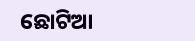ଛୋଟିଆ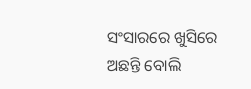ସଂସାରରେ ଖୁସିରେ ଅଛନ୍ତି ବୋଲି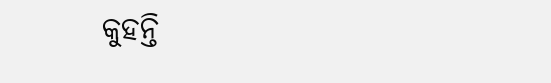କୁହନ୍ତି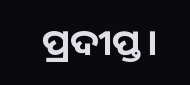ପ୍ରଦୀପ୍ତ।